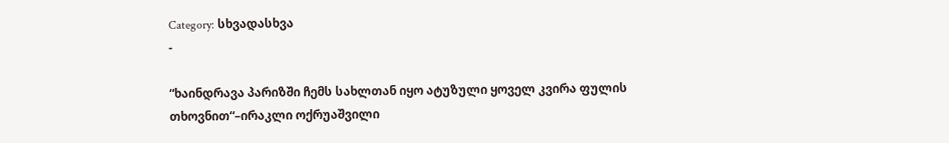Category: სხვადასხვა
-

“ხაინდრავა პარიზში ჩემს სახლთან იყო ატუზული ყოველ კვირა ფულის თხოვნით“–ირაკლი ოქრუაშვილი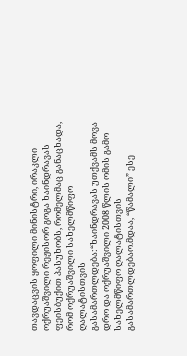თავდაცვის ყოფილი მინისტრი, ირაკლი ოქრუაშვილი რეჟისორ გოგა ხაინდრავას ფეისბუქით პასუხობს, რომელმაც განაცხადა, რომ ოქრუაშვილი სახელმწიფო ღალატისთვის გასამართლდება:“ხაინდრავას უთქვამს მოვა დრო და ოქრუაშვილი 2008 წლის ომის გამო სახელმწიფო ღალატისთვის გასამართლდებაო.მდაა, “წამალი” ესე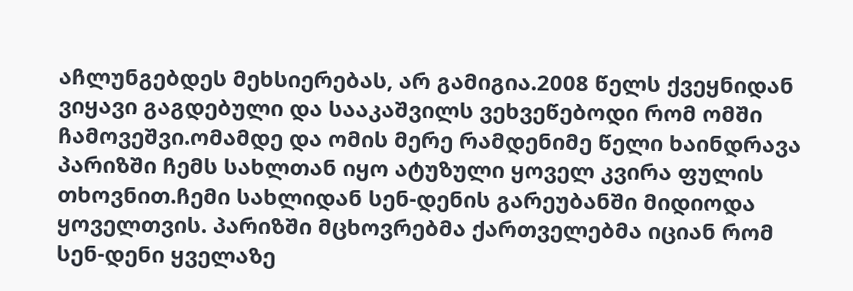აჩლუნგებდეს მეხსიერებას, არ გამიგია.2008 წელს ქვეყნიდან ვიყავი გაგდებული და სააკაშვილს ვეხვეწებოდი რომ ომში ჩამოვეშვი.ომამდე და ომის მერე რამდენიმე წელი ხაინდრავა პარიზში ჩემს სახლთან იყო ატუზული ყოველ კვირა ფულის თხოვნით.ჩემი სახლიდან სენ-დენის გარეუბანში მიდიოდა ყოველთვის. პარიზში მცხოვრებმა ქართველებმა იციან რომ სენ-დენი ყველაზე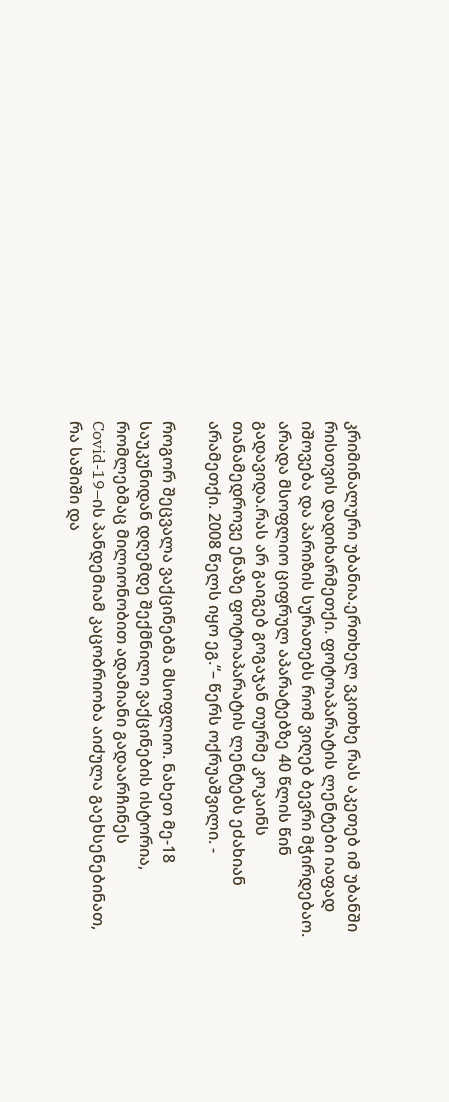კრიმინალური უბანია.ერთხელ ვკითხე რას აკეთებ იმ უბანში რისთვის დადიხარმეთქი. ფოტოაპარატის ლენტები იაფად იშოვება და პარიზის სურათებს რომ ვიღებ ბევრი მჭირდებაო. არადა მსოფლიო ციფრულ აპარატებზე 40 წლის წინ გადავიდა.რას არ გაიგებ გოგაჯან თურმე კოკაინს თანამედროვე ენაზე ფოტოაპარატის ლენტებს ეძახიან არამეთქი. 2008 წელს იყო ეგ.“– წერს ოქრუაშვილი. -

როგორ შეცვალა ვაქცინებმა მსოფლიო. ნახეთ მე-18 საუკუნიდან დღემდე შექმნილი ვაქცინების ისტორია, რომლებმაც მილიონობით ადამიანი გადაარჩინეს
Covid-19–ის პანდემიამ კაცობრიობა აიძულა გაეხსენებინათ, რა საშიში და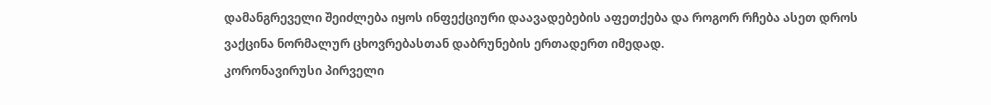დამანგრეველი შეიძლება იყოს ინფექციური დაავადებების აფეთქება და როგორ რჩება ასეთ დროს ვაქცინა ნორმალურ ცხოვრებასთან დაბრუნების ერთადერთ იმედად.
კორონავირუსი პირველი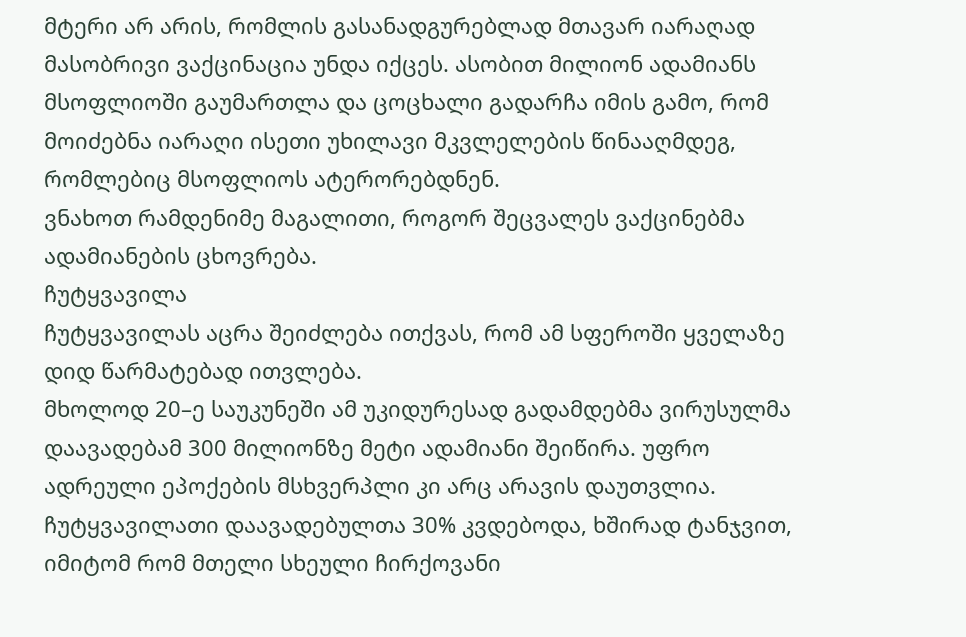მტერი არ არის, რომლის გასანადგურებლად მთავარ იარაღად მასობრივი ვაქცინაცია უნდა იქცეს. ასობით მილიონ ადამიანს მსოფლიოში გაუმართლა და ცოცხალი გადარჩა იმის გამო, რომ მოიძებნა იარაღი ისეთი უხილავი მკვლელების წინააღმდეგ, რომლებიც მსოფლიოს ატერორებდნენ.
ვნახოთ რამდენიმე მაგალითი, როგორ შეცვალეს ვაქცინებმა ადამიანების ცხოვრება.
ჩუტყვავილა
ჩუტყვავილას აცრა შეიძლება ითქვას, რომ ამ სფეროში ყველაზე დიდ წარმატებად ითვლება.
მხოლოდ 20–ე საუკუნეში ამ უკიდურესად გადამდებმა ვირუსულმა დაავადებამ 300 მილიონზე მეტი ადამიანი შეიწირა. უფრო ადრეული ეპოქების მსხვერპლი კი არც არავის დაუთვლია.
ჩუტყვავილათი დაავადებულთა 30% კვდებოდა, ხშირად ტანჯვით, იმიტომ რომ მთელი სხეული ჩირქოვანი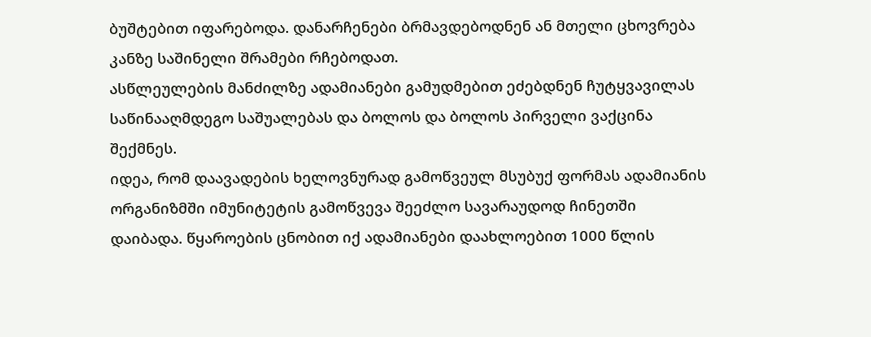ბუშტებით იფარებოდა. დანარჩენები ბრმავდებოდნენ ან მთელი ცხოვრება კანზე საშინელი შრამები რჩებოდათ.
ასწლეულების მანძილზე ადამიანები გამუდმებით ეძებდნენ ჩუტყვავილას საწინააღმდეგო საშუალებას და ბოლოს და ბოლოს პირველი ვაქცინა შექმნეს.
იდეა, რომ დაავადების ხელოვნურად გამოწვეულ მსუბუქ ფორმას ადამიანის ორგანიზმში იმუნიტეტის გამოწვევა შეეძლო სავარაუდოდ ჩინეთში დაიბადა. წყაროების ცნობით იქ ადამიანები დაახლოებით 1000 წლის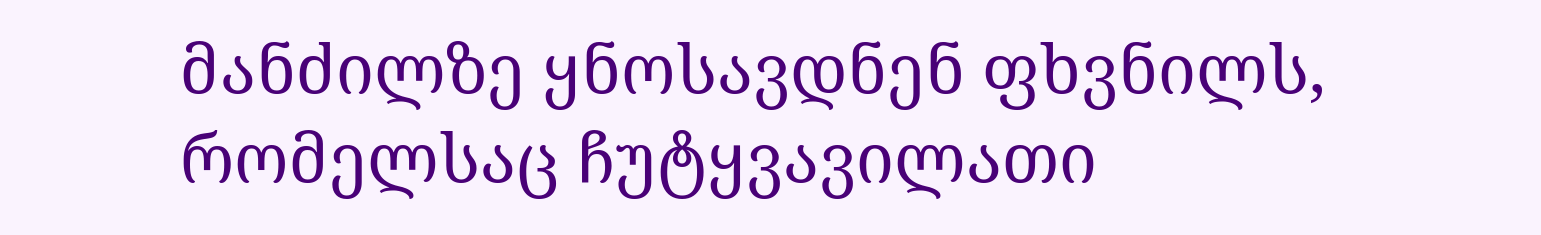მანძილზე ყნოსავდნენ ფხვნილს, რომელსაც ჩუტყვავილათი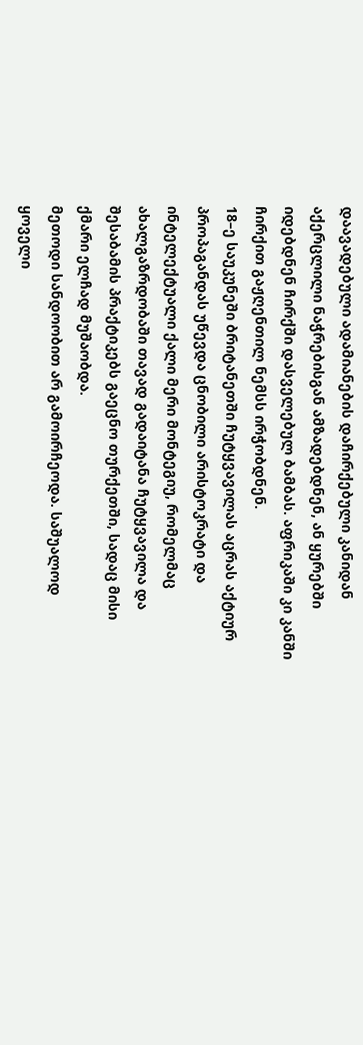დაავადებული ადამიანების დაჩირქებული კანიდან აქერცლილი ნაჭრებისგან ამზადებდნენ, ან ყურებში იდებდნენ ჩირქში დასველებულ ბამბას. აფრიკაში კი კანში ჩირქით გაჟღენთილ ნემსს ირჭობდნენ.
18–ე საუკუნეში ბრიტანეთში ჩუტყვავილას აცრას აქტიურ პროპაგანდას უწევდა ცნობილი არისტოკრატი და ინტელექტუალი ქალი მერი მონტეგიუ, რომელმაც ახალგაზრდობაში თავად გადაიტანა ჩუტყვავილა და შესაბამის პრაქტიკებს გაეცნო თურქეთში, სადაც მისი ქმარი ელჩად მუშაობდა.
მეთოდი სანდოობით არ გამოირჩეოდა. საშუალოდ ყოველი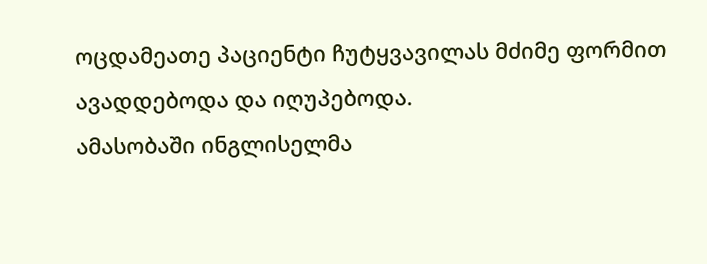ოცდამეათე პაციენტი ჩუტყვავილას მძიმე ფორმით ავადდებოდა და იღუპებოდა.
ამასობაში ინგლისელმა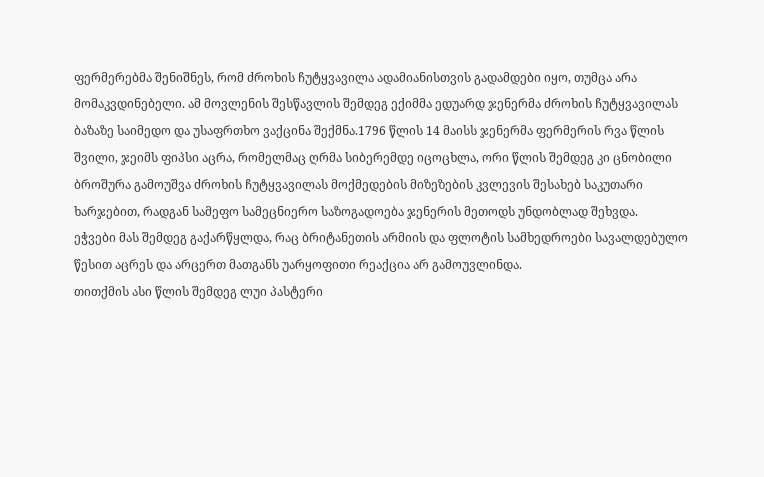ფერმერებმა შენიშნეს, რომ ძროხის ჩუტყვავილა ადამიანისთვის გადამდები იყო, თუმცა არა მომაკვდინებელი. ამ მოვლენის შესწავლის შემდეგ ექიმმა ედუარდ ჯენერმა ძროხის ჩუტყვავილას ბაზაზე საიმედო და უსაფრთხო ვაქცინა შექმნა.1796 წლის 14 მაისს ჯენერმა ფერმერის რვა წლის შვილი, ჯეიმს ფიპსი აცრა, რომელმაც ღრმა სიბერემდე იცოცხლა, ორი წლის შემდეგ კი ცნობილი ბროშურა გამოუშვა ძროხის ჩუტყვავილას მოქმედების მიზეზების კვლევის შესახებ საკუთარი ხარჯებით, რადგან სამეფო სამეცნიერო საზოგადოება ჯენერის მეთოდს უნდობლად შეხვდა.
ეჭვები მას შემდეგ გაქარწყლდა, რაც ბრიტანეთის არმიის და ფლოტის სამხედროები სავალდებულო წესით აცრეს და არცერთ მათგანს უარყოფითი რეაქცია არ გამოუვლინდა.
თითქმის ასი წლის შემდეგ ლუი პასტერი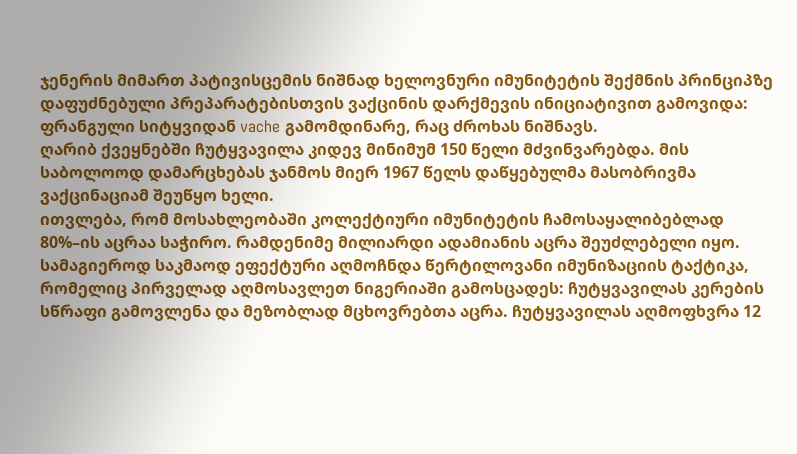ჯენერის მიმართ პატივისცემის ნიშნად ხელოვნური იმუნიტეტის შექმნის პრინციპზე დაფუძნებული პრეპარატებისთვის ვაქცინის დარქმევის ინიციატივით გამოვიდა: ფრანგული სიტყვიდან vache გამომდინარე, რაც ძროხას ნიშნავს.
ღარიბ ქვეყნებში ჩუტყვავილა კიდევ მინიმუმ 150 წელი მძვინვარებდა. მის საბოლოოდ დამარცხებას ჯანმოს მიერ 1967 წელს დაწყებულმა მასობრივმა ვაქცინაციამ შეუწყო ხელი.
ითვლება, რომ მოსახლეობაში კოლექტიური იმუნიტეტის ჩამოსაყალიბებლად 80%–ის აცრაა საჭირო. რამდენიმე მილიარდი ადამიანის აცრა შეუძლებელი იყო. სამაგიეროდ საკმაოდ ეფექტური აღმოჩნდა წერტილოვანი იმუნიზაციის ტაქტიკა, რომელიც პირველად აღმოსავლეთ ნიგერიაში გამოსცადეს: ჩუტყვავილას კერების სწრაფი გამოვლენა და მეზობლად მცხოვრებთა აცრა. ჩუტყვავილას აღმოფხვრა 12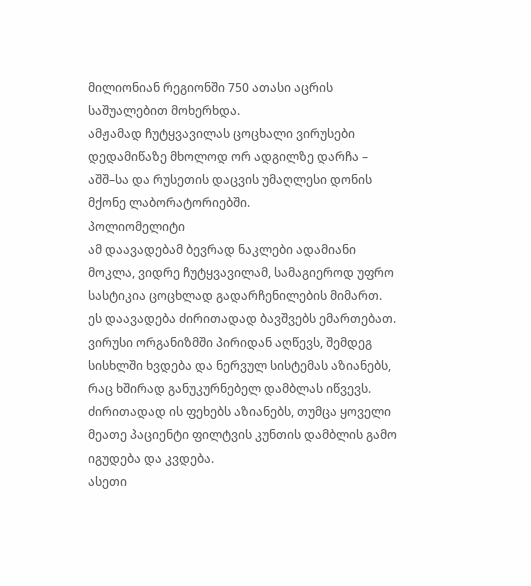მილიონიან რეგიონში 750 ათასი აცრის საშუალებით მოხერხდა.
ამჟამად ჩუტყვავილას ცოცხალი ვირუსები დედამიწაზე მხოლოდ ორ ადგილზე დარჩა – აშშ–სა და რუსეთის დაცვის უმაღლესი დონის მქონე ლაბორატორიებში.
პოლიომელიტი
ამ დაავადებამ ბევრად ნაკლები ადამიანი მოკლა, ვიდრე ჩუტყვავილამ, სამაგიეროდ უფრო სასტიკია ცოცხლად გადარჩენილების მიმართ.
ეს დაავადება ძირითადად ბავშვებს ემართებათ. ვირუსი ორგანიზმში პირიდან აღწევს, შემდეგ სისხლში ხვდება და ნერვულ სისტემას აზიანებს, რაც ხშირად განუკურნებელ დამბლას იწვევს. ძირითადად ის ფეხებს აზიანებს, თუმცა ყოველი მეათე პაციენტი ფილტვის კუნთის დამბლის გამო იგუდება და კვდება.
ასეთი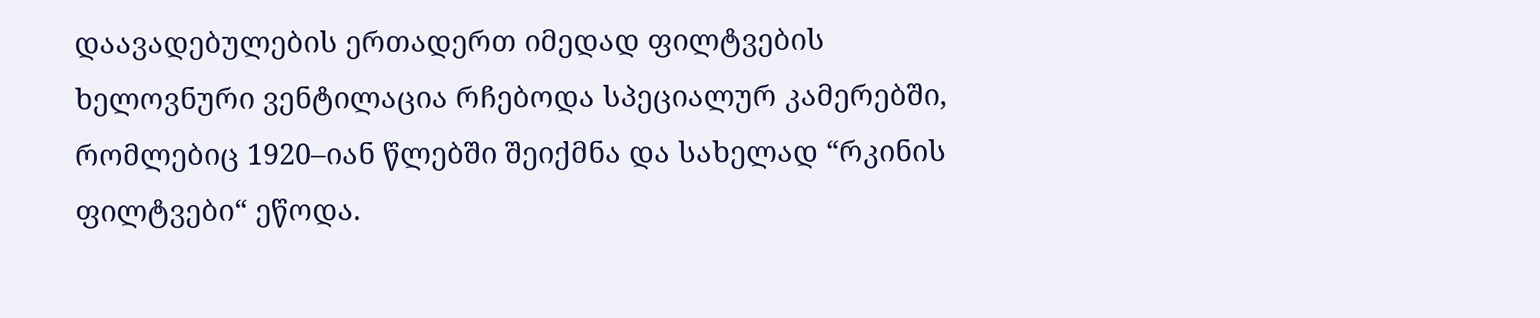დაავადებულების ერთადერთ იმედად ფილტვების ხელოვნური ვენტილაცია რჩებოდა სპეციალურ კამერებში, რომლებიც 1920–იან წლებში შეიქმნა და სახელად “რკინის ფილტვები“ ეწოდა.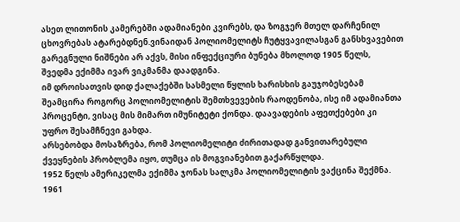ასეთ ლითონის კამერებში ადამიანები კვირებს, და ზოგჯერ მთელ დარჩენილ ცხოვრებას ატარებდნენ.ვინაიდან პოლიომელიტს ჩუტყვავილასგან განსხვავებით გარეგნული ნიშნები არ აქვს, მისი ინფექციური ბუნება მხოლოდ 1905 წელს, შვედმა ექიმმა ივარ ვიკმანმა დაადგინა.
იმ დროისათვის დიდ ქალაქებში სასმელი წყლის ხარისხის გაუჯობესებამ შეამცირა როგორც პოლიომელიტის შემთხვევების რაოდენობა, ისე იმ ადამიანთა პროცენტი, ვისაც მის მიმართ იმუნიტეტი ქონდა. დაავადების აფეთქებები კი უფრო შესამჩნევი გახდა.
არსებობდა მოსაზრება, რომ პოლიომელიტი ძირითადად განვითარებული ქვეყნების პრობლემა იყო, თუმცა ის მოგვიანებით გაქარწყლდა.
1952 წელს ამერიკელმა ექიმმა ჯონას სალკმა პოლიომელიტის ვაქცინა შექმნა. 1961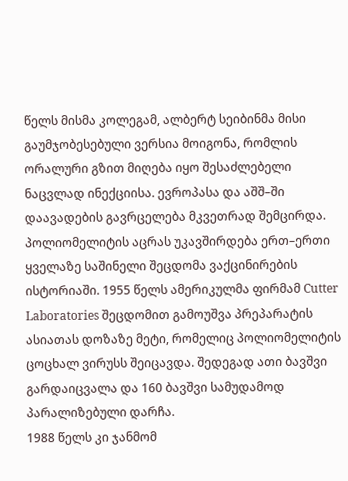წელს მისმა კოლეგამ, ალბერტ სეიბინმა მისი გაუმჯობესებული ვერსია მოიგონა, რომლის ორალური გზით მიღება იყო შესაძლებელი ნაცვლად ინექციისა. ევროპასა და აშშ–ში დაავადების გავრცელება მკვეთრად შემცირდა.
პოლიომელიტის აცრას უკავშირდება ერთ–ერთი ყველაზე საშინელი შეცდომა ვაქცინირების ისტორიაში. 1955 წელს ამერიკულმა ფირმამ Cutter Laboratories შეცდომით გამოუშვა პრეპარატის ასიათას დოზაზე მეტი, რომელიც პოლიომელიტის ცოცხალ ვირუსს შეიცავდა. შედეგად ათი ბავშვი გარდაიცვალა და 160 ბავშვი სამუდამოდ პარალიზებული დარჩა.
1988 წელს კი ჯანმომ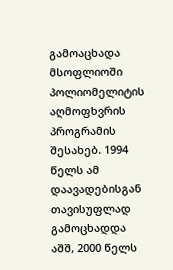გამოაცხადა მსოფლიოში პოლიომელიტის აღმოფხვრის პროგრამის შესახებ. 1994 წელს ამ დაავადებისგან თავისუფლად გამოცხადდა აშშ, 2000 წელს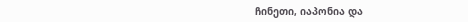ჩინეთი, იაპონია და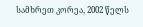სამხრეთ კორეა, 2002 წელს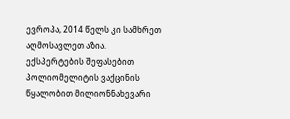ევროპა, 2014 წელს კი სამხრეთ აღმოსავლეთ აზია.
ექსპერტების შეფასებით პოლიომელიტის ვაქცინის წყალობით მილიონნახევარი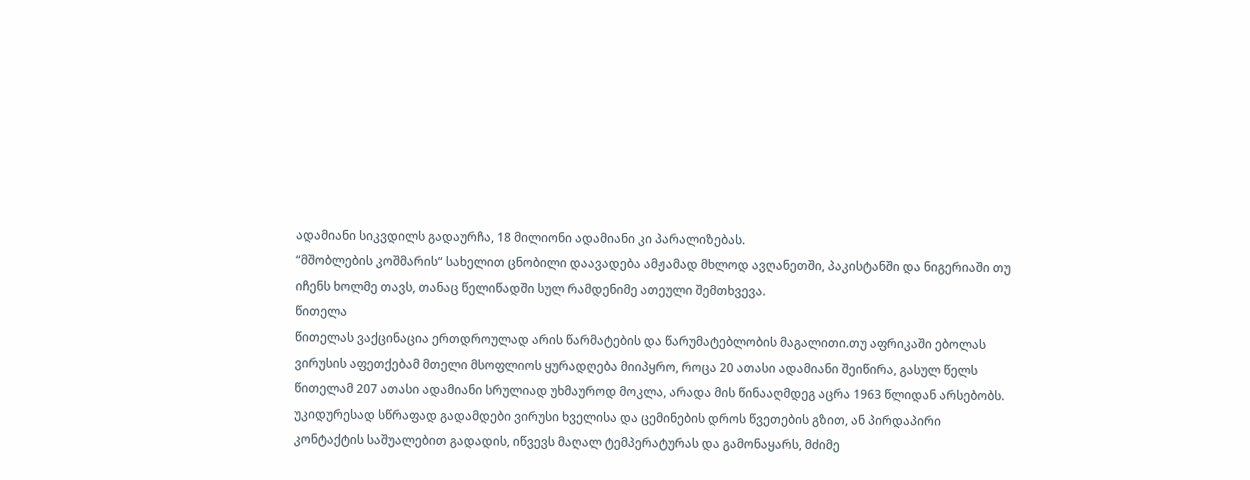ადამიანი სიკვდილს გადაურჩა, 18 მილიონი ადამიანი კი პარალიზებას.
“მშობლების კოშმარის“ სახელით ცნობილი დაავადება ამჟამად მხლოდ ავღანეთში, პაკისტანში და ნიგერიაში თუ იჩენს ხოლმე თავს, თანაც წელიწადში სულ რამდენიმე ათეული შემთხვევა.
წითელა
წითელას ვაქცინაცია ერთდროულად არის წარმატების და წარუმატებლობის მაგალითი.თუ აფრიკაში ებოლას ვირუსის აფეთქებამ მთელი მსოფლიოს ყურადღება მიიპყრო, როცა 20 ათასი ადამიანი შეიწირა, გასულ წელს წითელამ 207 ათასი ადამიანი სრულიად უხმაუროდ მოკლა, არადა მის წინააღმდეგ აცრა 1963 წლიდან არსებობს.
უკიდურესად სწრაფად გადამდები ვირუსი ხველისა და ცემინების დროს წვეთების გზით, ან პირდაპირი კონტაქტის საშუალებით გადადის, იწვევს მაღალ ტემპერატურას და გამონაყარს, მძიმე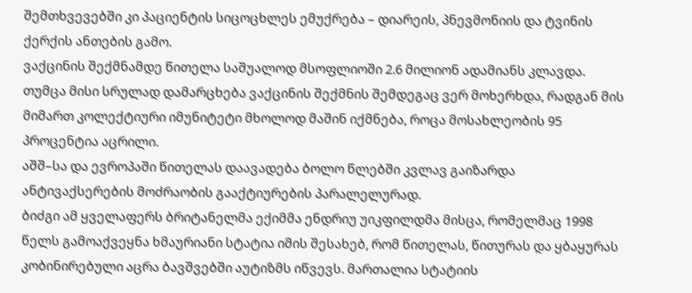შემთხვევებში კი პაციენტის სიცოცხლეს ემუქრება – დიარეის, პნევმონიის და ტვინის ქერქის ანთების გამო.
ვაქცინის შექმნამდე წითელა საშუალოდ მსოფლიოში 2.6 მილიონ ადამიანს კლავდა. თუმცა მისი სრულად დამარცხება ვაქცინის შექმნის შემდეგაც ვერ მოხერხდა, რადგან მის მიმართ კოლექტიური იმუნიტეტი მხოლოდ მაშინ იქმნება, როცა მოსახლეობის 95 პროცენტია აცრილი.
აშშ–სა და ევროპაში წითელას დაავადება ბოლო წლებში კვლავ გაიზარდა ანტივაქსერების მოძრაობის გააქტიურების პარალელურად.
ბიძგი ამ ყველაფერს ბრიტანელმა ექიმმა ენდრიუ უიკფილდმა მისცა, რომელმაც 1998 წელს გამოაქვეყნა ხმაურიანი სტატია იმის შესახებ, რომ წითელას, წითურას და ყბაყურას კობინირებული აცრა ბავშვებში აუტიზმს იწვევს. მართალია სტატიის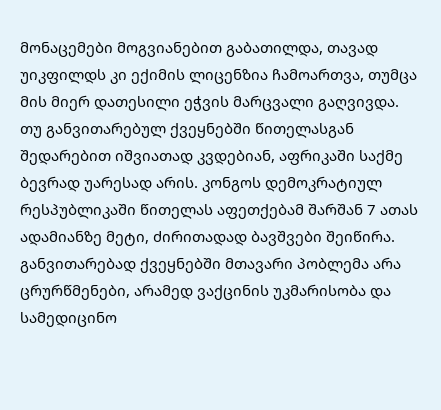მონაცემები მოგვიანებით გაბათილდა, თავად უიკფილდს კი ექიმის ლიცენზია ჩამოართვა, თუმცა მის მიერ დათესილი ეჭვის მარცვალი გაღვივდა.
თუ განვითარებულ ქვეყნებში წითელასგან შედარებით იშვიათად კვდებიან, აფრიკაში საქმე ბევრად უარესად არის. კონგოს დემოკრატიულ რესპუბლიკაში წითელას აფეთქებამ შარშან 7 ათას ადამიანზე მეტი, ძირითადად ბავშვები შეიწირა.
განვითარებად ქვეყნებში მთავარი პობლემა არა ცრურწმენები, არამედ ვაქცინის უკმარისობა და სამედიცინო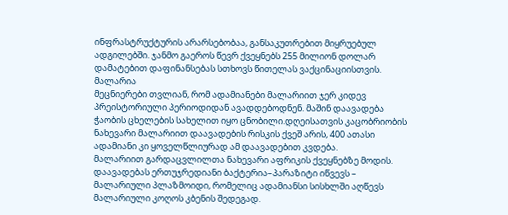ინფრასტრუქტურის არარსებობაა, განსაკუთრებით მიყრუებულ ადგილებში. ჯანმო გაეროს წევრ ქვეყნებს 255 მილიონ დოლარ დამატებით დაფინანსებას სთხოვს წითელას ვაქცინაციისთვის.
მალარია
მეცნიერები თვლიან, რომ ადამიანები მალარიით ჯერ კიდევ პრეისტორიული პერიოდიდან ავადდებოდნენ. მაშინ დაავადება ჭაობის ცხელების სახელით იყო ცნობილი.დღეისათვის კაცობრიობის ნახევარი მალარიით დაავადების რისკის ქვეშ არის, 400 ათასი ადამიანი კი ყოველწლიურად ამ დაავადებით კვდება.
მალარიით გარდაცვლილთა ნახევარი აფრიკის ქვეყნებზე მოდის.
დაავადებას ერთუჯრედიანი ბაქტერია–პარაზიტი იწვევს – მალარიული პლაზმოიდი, რომელიც ადამიანსი სისხლში აღწევს მალარიული კოღოს კბენის შედეგად.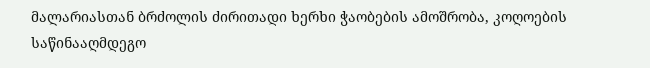მალარიასთან ბრძოლის ძირითადი ხერხი ჭაობების ამოშრობა, კოღოების საწინააღმდეგო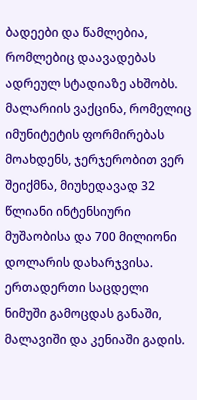ბადეები და წამლებია, რომლებიც დაავადებას ადრეულ სტადიაზე ახშობს.
მალარიის ვაქცინა, რომელიც იმუნიტეტის ფორმირებას მოახდენს, ჯერჯერობით ვერ შეიქმნა, მიუხედავად 32 წლიანი ინტენსიური მუშაობისა და 700 მილიონი დოლარის დახარჯვისა.
ერთადერთი საცდელი ნიმუში გამოცდას განაში, მალავიში და კენიაში გადის.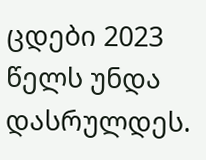ცდები 2023 წელს უნდა დასრულდეს.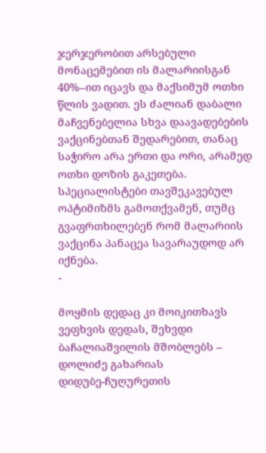ჯერჯერობით არსებული მონაცემებით ის მალარიისგან 40%–ით იცავს და მაქსიმუმ ოთხი წლის ვადით. ეს ძალიან დაბალი მაჩვენებელია სხვა დაავადებების ვაქცინებთან შედარებით, თანაც საჭირო არა ერთი და ორი, არამედ ოთხი დოზის გაკეთება.
სპეციალისტები თავშეკავებულ ოპტიმიზმს გამოთქვამენ, თუმც გვაფრთხილებენ რომ მალარიის ვაქცინა პანაცეა სავარაუდოდ არ იქნება.
-

მოყმის დედაც კი მოიკითხავს ვეფხვის დედას, შეხვდი ბაჩალიაშვილის მშობლებს – დოლიძე გახარიას
დიდუბე-ჩუღურეთის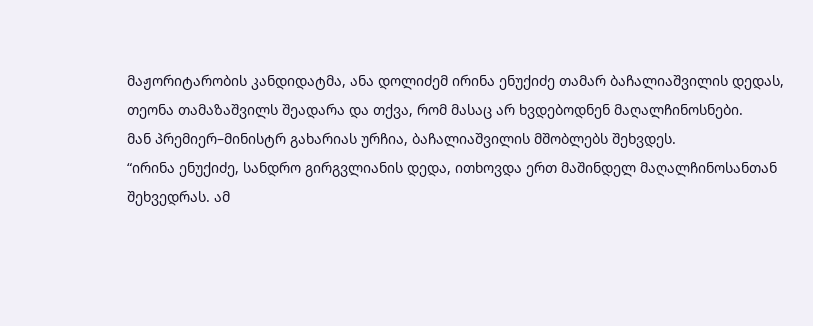მაჟორიტარობის კანდიდატმა, ანა დოლიძემ ირინა ენუქიძე თამარ ბაჩალიაშვილის დედას, თეონა თამაზაშვილს შეადარა და თქვა, რომ მასაც არ ხვდებოდნენ მაღალჩინოსნები.
მან პრემიერ–მინისტრ გახარიას ურჩია, ბაჩალიაშვილის მშობლებს შეხვდეს.
“ირინა ენუქიძე, სანდრო გირგვლიანის დედა, ითხოვდა ერთ მაშინდელ მაღალჩინოსანთან შეხვედრას. ამ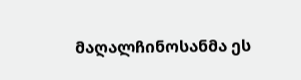მაღალჩინოსანმა ეს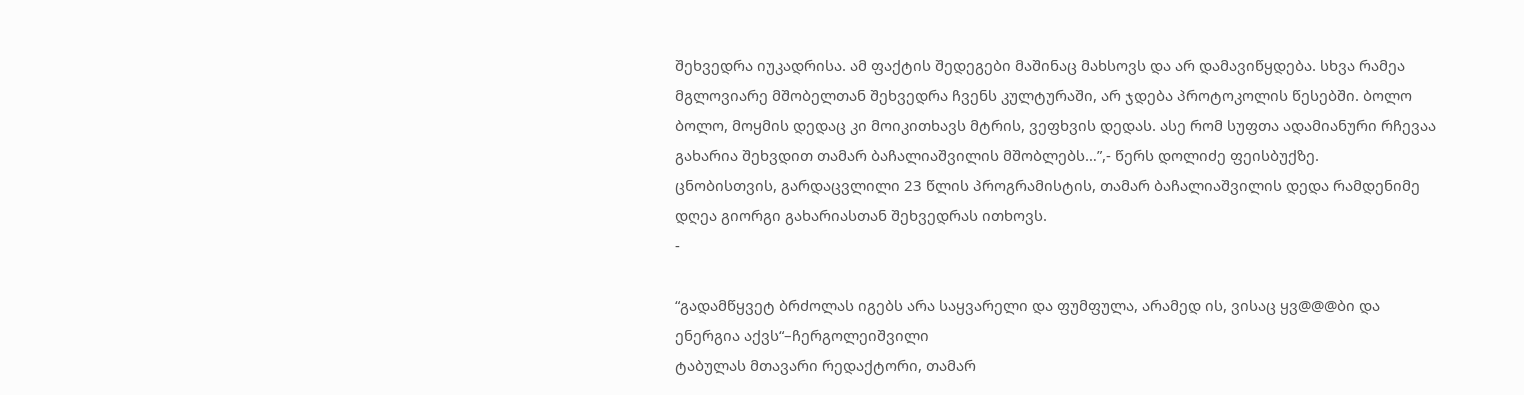შეხვედრა იუკადრისა. ამ ფაქტის შედეგები მაშინაც მახსოვს და არ დამავიწყდება. სხვა რამეა მგლოვიარე მშობელთან შეხვედრა ჩვენს კულტურაში, არ ჯდება პროტოკოლის წესებში. ბოლო ბოლო, მოყმის დედაც კი მოიკითხავს მტრის, ვეფხვის დედას. ასე რომ სუფთა ადამიანური რჩევაა გახარია შეხვდით თამარ ბაჩალიაშვილის მშობლებს…”,- წერს დოლიძე ფეისბუქზე.
ცნობისთვის, გარდაცვლილი 23 წლის პროგრამისტის, თამარ ბაჩალიაშვილის დედა რამდენიმე დღეა გიორგი გახარიასთან შეხვედრას ითხოვს.
-

“გადამწყვეტ ბრძოლას იგებს არა საყვარელი და ფუმფულა, არამედ ის, ვისაც ყვ@@@ბი და ენერგია აქვს“–ჩერგოლეიშვილი
ტაბულას მთავარი რედაქტორი, თამარ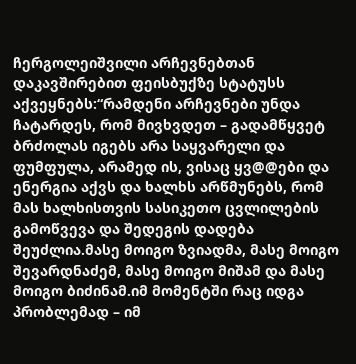ჩერგოლეიშვილი არჩევნებთან დაკავშირებით ფეისბუქზე სტატუსს აქვეყნებს:“რამდენი არჩევნები უნდა ჩატარდეს, რომ მივხვდეთ – გადამწყვეტ ბრძოლას იგებს არა საყვარელი და ფუმფულა, არამედ ის, ვისაც ყვ@@ები და ენერგია აქვს და ხალხს არწმუნებს, რომ მას ხალხისთვის სასიკეთო ცვლილების გამოწვევა და შედეგის დადება შეუძლია.მასე მოიგო ზვიადმა, მასე მოიგო შევარდნაძემ, მასე მოიგო მიშამ და მასე მოიგო ბიძინამ.იმ მომენტში რაც იდგა პრობლემად – იმ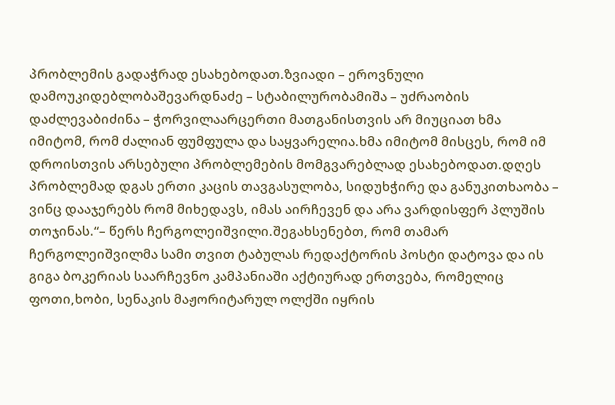პრობლემის გადაჭრად ესახებოდათ.ზვიადი – ეროვნული დამოუკიდებლობაშევარდნაძე – სტაბილურობამიშა – უძრაობის დაძლევაბიძინა – ჭორვილაარცერთი მათგანისთვის არ მიუციათ ხმა იმიტომ, რომ ძალიან ფუმფულა და საყვარელია.ხმა იმიტომ მისცეს, რომ იმ დროისთვის არსებული პრობლემების მომგვარებლად ესახებოდათ.დღეს პრობლემად დგას ერთი კაცის თავგასულობა, სიდუხჭირე და განუკითხაობა – ვინც დააჯერებს რომ მიხედავს, იმას აირჩევენ და არა ვარდისფერ პლუშის თოჯინას.“– წერს ჩერგოლეიშვილი.შეგახსენებთ, რომ თამარ ჩერგოლეიშვილმა სამი თვით ტაბულას რედაქტორის პოსტი დატოვა და ის გიგა ბოკერიას საარჩევნო კამპანიაში აქტიურად ერთვება, რომელიც ფოთი,ხობი, სენაკის მაჟორიტარულ ოლქში იყრის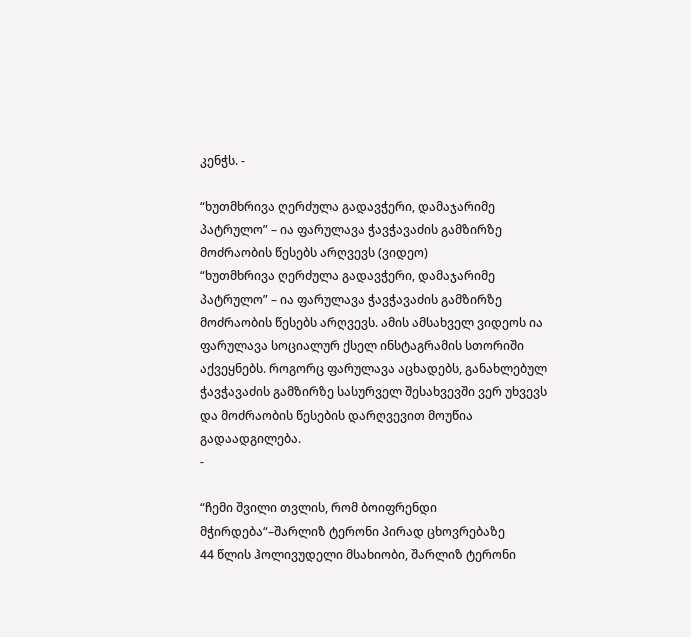კენჭს. -

“ხუთმხრივა ღერძულა გადავჭერი, დამაჯარიმე პატრულო” – ია ფარულავა ჭავჭავაძის გამზირზე მოძრაობის წესებს არღვევს (ვიდეო)
“ხუთმხრივა ღერძულა გადავჭერი, დამაჯარიმე პატრულო” – ია ფარულავა ჭავჭავაძის გამზირზე მოძრაობის წესებს არღვევს. ამის ამსახველ ვიდეოს ია ფარულავა სოციალურ ქსელ ინსტაგრამის სთორიში აქვეყნებს. როგორც ფარულავა აცხადებს, განახლებულ ჭავჭავაძის გამზირზე სასურველ შესახვევში ვერ უხვევს და მოძრაობის წესების დარღვევით მოუწია გადაადგილება.
-

“ჩემი შვილი თვლის, რომ ბოიფრენდი მჭირდება“–შარლიზ ტერონი პირად ცხოვრებაზე
44 წლის ჰოლივუდელი მსახიობი, შარლიზ ტერონი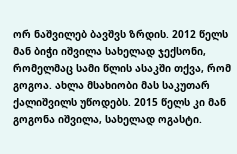ორ ნაშვილებ ბავშვს ზრდის. 2012 წელს მან ბიჭი იშვილა სახელად ჯექსონი, რომელმაც სამი წლის ასაკში თქვა, რომ გოგოა. ახლა მსახიობი მას საკუთარ ქალიშვილს უწოდებს. 2015 წელს კი მან გოგონა იშვილა, სახელად ოგასტი.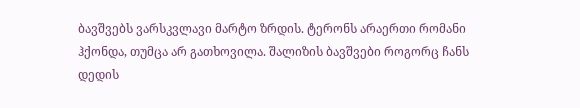ბავშვებს ვარსკვლავი მარტო ზრდის. ტერონს არაერთი რომანი ჰქონდა, თუმცა არ გათხოვილა. შალიზის ბავშვები როგორც ჩანს დედის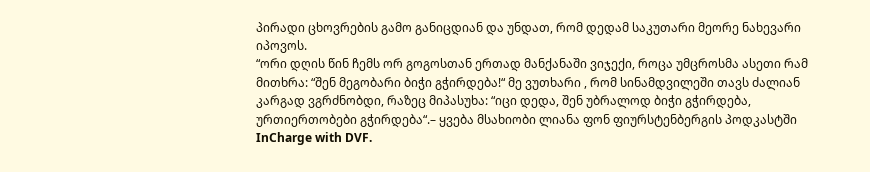პირადი ცხოვრების გამო განიცდიან და უნდათ, რომ დედამ საკუთარი მეორე ნახევარი იპოვოს.
“ორი დღის წინ ჩემს ორ გოგოსთან ერთად მანქანაში ვიჯექი, როცა უმცროსმა ასეთი რამ მითხრა: “შენ მეგობარი ბიჭი გჭირდება!“ მე ვუთხარი , რომ სინამდვილეში თავს ძალიან კარგად ვგრძნობდი, რაზეც მიპასუხა: “იცი დედა, შენ უბრალოდ ბიჭი გჭირდება, ურთიერთობები გჭირდება“.– ყვება მსახიობი ლიანა ფონ ფიურსტენბერგის პოდკასტში InCharge with DVF.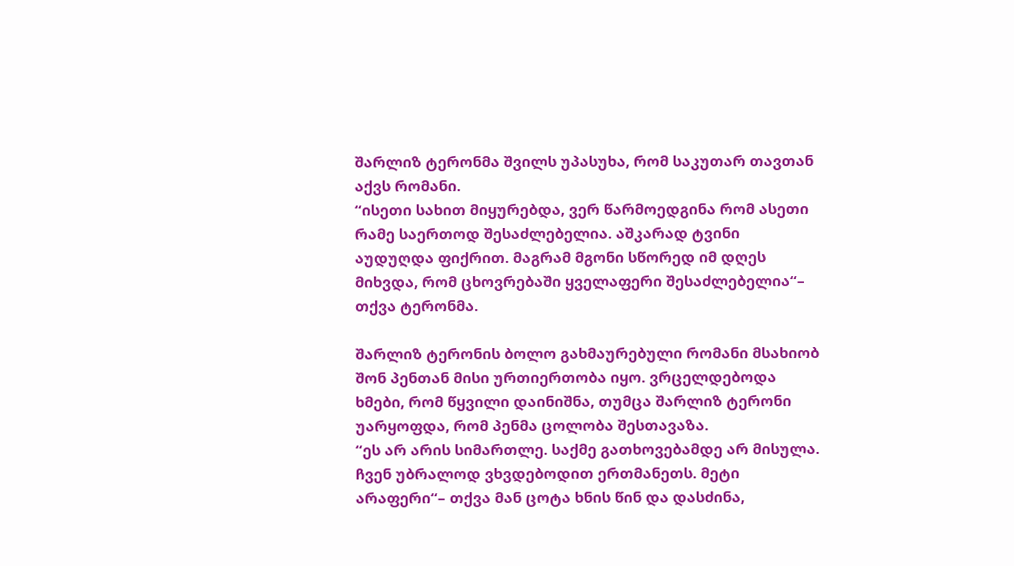შარლიზ ტერონმა შვილს უპასუხა, რომ საკუთარ თავთან აქვს რომანი.
“ისეთი სახით მიყურებდა, ვერ წარმოედგინა რომ ასეთი რამე საერთოდ შესაძლებელია. აშკარად ტვინი აუდუღდა ფიქრით. მაგრამ მგონი სწორედ იმ დღეს მიხვდა, რომ ცხოვრებაში ყველაფერი შესაძლებელია“– თქვა ტერონმა.

შარლიზ ტერონის ბოლო გახმაურებული რომანი მსახიობ შონ პენთან მისი ურთიერთობა იყო. ვრცელდებოდა ხმები, რომ წყვილი დაინიშნა, თუმცა შარლიზ ტერონი უარყოფდა, რომ პენმა ცოლობა შესთავაზა.
“ეს არ არის სიმართლე. საქმე გათხოვებამდე არ მისულა. ჩვენ უბრალოდ ვხვდებოდით ერთმანეთს. მეტი არაფერი“– თქვა მან ცოტა ხნის წინ და დასძინა,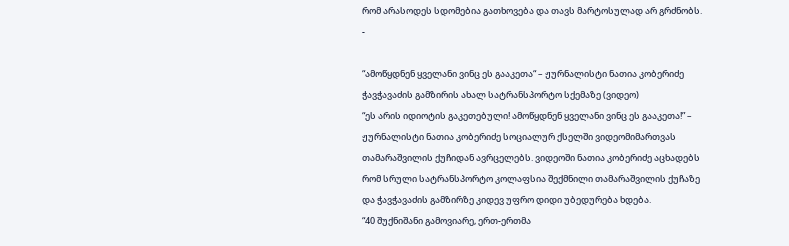რომ არასოდეს სდომებია გათხოვება და თავს მარტოსულად არ გრძნობს.
-

“ამოწყდნენ ყველანი ვინც ეს გააკეთა“ – ჟურნალისტი ნათია კობერიძე ჭავჭავაძის გამზირის ახალ სატრანსპორტო სქემაზე (ვიდეო)
“ეს არის იდიოტის გაკეთებული! ამოწყდნენ ყველანი ვინც ეს გააკეთა!” – ჟურნალისტი ნათია კობერიძე სოციალურ ქსელში ვიდეომიმართვას თამარაშვილის ქუჩიდან ავრცელებს. ვიდეოში ნათია კობერიძე აცხადებს რომ სრული სატრანსპორტო კოლაფსია შექმნილი თამარაშვილის ქუჩაზე და ჭავჭავაძის გამზირზე კიდევ უფრო დიდი უბედურება ხდება.
“40 შუქნიშანი გამოვიარე, ერთ-ერთმა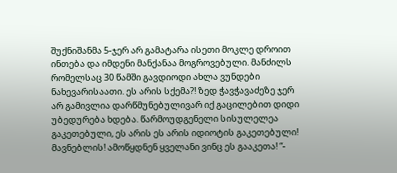შუქნიშანმა 5-ჯერ არ გამატარა ისეთი მოკლე დროით ინთება და იმდენი მანქანაა მოგროვებული. მანძილს რომელსაც 30 წამში გავდიოდი ახლა ვუნდები ნახევარისაათი. ეს არის სქემა?! ზედ ჭავჭავაძეზე ჯერ არ გამივლია დარწმუნებულივარ იქ გაცილებით დიდი უბედურება ხდება. წარმოუდგენელი სისულელეა გაკეთებული, ეს არის ეს არის იდიოტის გაკეთებული! მავნებლის! ამოწყდნენ ყველანი ვინც ეს გააკეთა! “-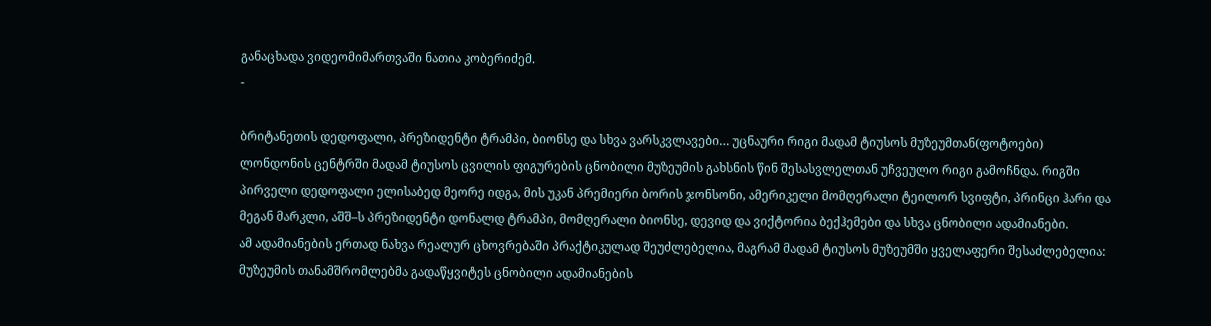განაცხადა ვიდეომიმართვაში ნათია კობერიძემ.
-

ბრიტანეთის დედოფალი, პრეზიდენტი ტრამპი, ბიონსე და სხვა ვარსკვლავები… უცნაური რიგი მადამ ტიუსოს მუზეუმთან(ფოტოები)
ლონდონის ცენტრში მადამ ტიუსოს ცვილის ფიგურების ცნობილი მუზეუმის გახსნის წინ შესასვლელთან უჩვეულო რიგი გამოჩნდა. რიგში პირველი დედოფალი ელისაბედ მეორე იდგა, მის უკან პრემიერი ბორის ჯონსონი, ამერიკელი მომღერალი ტეილორ სვიფტი, პრინცი ჰარი და მეგან მარკლი, აშშ–ს პრეზიდენტი დონალდ ტრამპი, მომღერალი ბიონსე, დევიდ და ვიქტორია ბექჰემები და სხვა ცნობილი ადამიანები.
ამ ადამიანების ერთად ნახვა რეალურ ცხოვრებაში პრაქტიკულად შეუძლებელია, მაგრამ მადამ ტიუსოს მუზეუმში ყველაფერი შესაძლებელია: მუზეუმის თანამშრომლებმა გადაწყვიტეს ცნობილი ადამიანების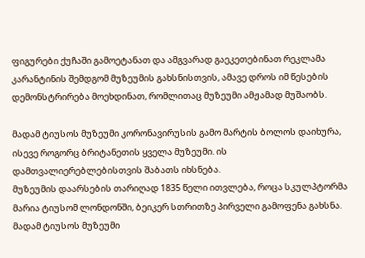ფიგურები ქუჩაში გამოეტანათ და ამგვარად გაეკეთებინათ რეკლამა კარანტინის შემდგომ მუზეუმის გახსნისთვის, ამავე დროს იმ წესების დემონსტრირება მოეხდინათ, რომლითაც მუზეუმი ამჟამად მუშაობს.

მადამ ტიუსოს მუზეუმი კორონავირუსის გამო მარტის ბოლოს დაიხურა, ისევე როგორც ბრიტანეთის ყველა მუზეუმი. ის დამთვალიერებლებისთვის შაბათს იხსნება.
მუზეუმის დაარსების თარიღად 1835 წელი ითვლება, როცა სკულპტორმა მარია ტიუსომ ლონდონში, ბეიკერ სთრითზე პირველი გამოფენა გახსნა.
მადამ ტიუსოს მუზეუმი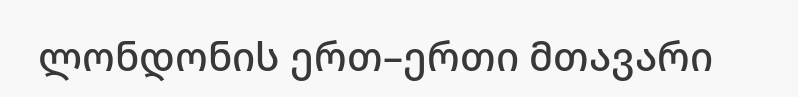ლონდონის ერთ–ერთი მთავარი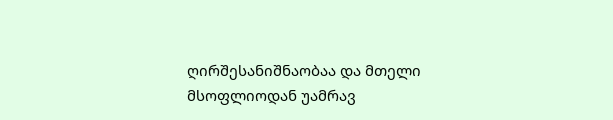ღირშესანიშნაობაა და მთელი მსოფლიოდან უამრავ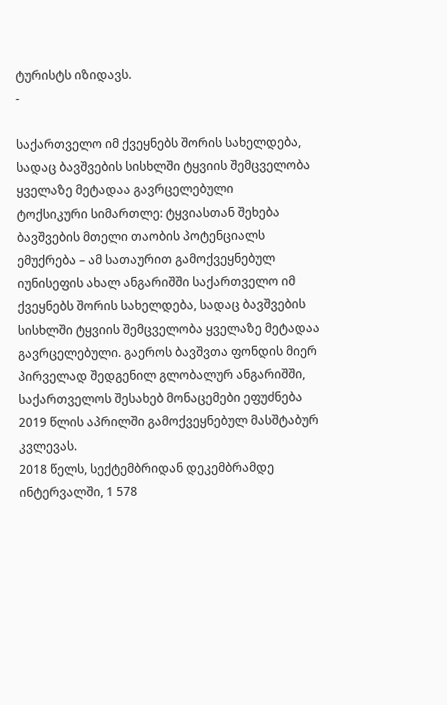ტურისტს იზიდავს.
-

საქართველო იმ ქვეყნებს შორის სახელდება, სადაც ბავშვების სისხლში ტყვიის შემცველობა ყველაზე მეტადაა გავრცელებული
ტოქსიკური სიმართლე: ტყვიასთან შეხება ბავშვების მთელი თაობის პოტენციალს ემუქრება – ამ სათაურით გამოქვეყნებულ იუნისეფის ახალ ანგარიშში საქართველო იმ ქვეყნებს შორის სახელდება, სადაც ბავშვების სისხლში ტყვიის შემცველობა ყველაზე მეტადაა გავრცელებული. გაეროს ბავშვთა ფონდის მიერ პირველად შედგენილ გლობალურ ანგარიშში, საქართველოს შესახებ მონაცემები ეფუძნება 2019 წლის აპრილში გამოქვეყნებულ მასშტაბურ კვლევას.
2018 წელს, სექტემბრიდან დეკემბრამდე ინტერვალში, 1 578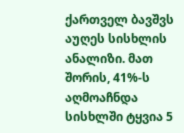ქართველ ბავშვს აუღეს სისხლის ანალიზი. მათ შორის, 41%-ს აღმოაჩნდა სისხლში ტყვია 5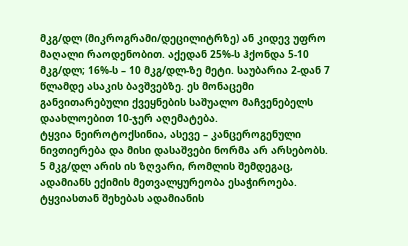მკგ/დლ (მიკროგრამი/დეცილიტრზე) ან კიდევ უფრო მაღალი რაოდენობით. აქედან 25%-ს ჰქონდა 5-10 მკგ/დლ; 16%-ს – 10 მკგ/დლ-ზე მეტი. საუბარია 2-დან 7 წლამდე ასაკის ბავშვებზე. ეს მონაცემი განვითარებული ქვეყნების საშუალო მაჩვენებელს დაახლოებით 10-ჯერ აღემატება.
ტყვია ნეიროტოქსინია, ასევე – კანცეროგენული ნივთიერება და მისი დასაშვები ნორმა არ არსებობს. 5 მკგ/დლ არის ის ზღვარი, რომლის შემდეგაც, ადამიანს ექიმის მეთვალყურეობა ესაჭიროება. ტყვიასთან შეხებას ადამიანის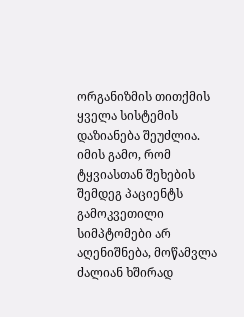ორგანიზმის თითქმის ყველა სისტემის დაზიანება შეუძლია. იმის გამო, რომ ტყვიასთან შეხების შემდეგ პაციენტს გამოკვეთილი სიმპტომები არ აღენიშნება, მოწამვლა ძალიან ხშირად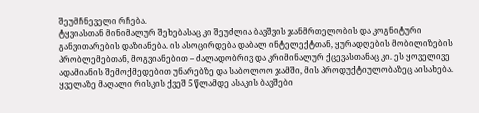შეუმჩნეველი რჩება.
ტყვიასთან მინიმალურ შეხებასაც კი შეუძლია ბავშვის ჯანმრთელობის და კოგნიტური განვითარების დაზიანება. ის ასოცირდება დაბალ ინტელექტთან, ყურადღების მობილიზების პრობლემებთან, მოგვიანებით – ძალადობრივ და კრიმინალურ ქცევასთანაც კი. ეს ყოველივე ადამიანის შემოქმედებით უნარებზე და საბოლოო ჯამში, მის პროდუქტიულობაზეც აისახება. ყველაზე მაღალი რისკის ქვეშ 5 წლამდე ასაკის ბავშები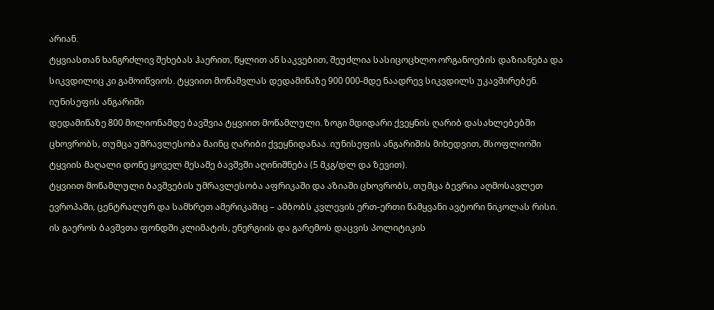არიან.
ტყვიასთან ხანგრძლივ შეხებას ჰაერით, წყლით ან საკვებით, შეუძლია სასიცოცხლო ორგანოების დაზიანება და სიკვდილიც კი გამოიწვიოს. ტყვიით მოწამვლას დედამიწაზე 900 000-მდე ნაადრევ სიკვდილს უკავშირებენ.
იუნისეფის ანგარიში
დედამიწაზე 800 მილიონამდე ბავშვია ტყვიით მოწამლული. ზოგი მდიდარი ქვეყნის ღარიბ დასახლებებში ცხოვრობს, თუმცა უმრავლესობა მაინც ღარიბი ქვეყნიდანაა. იუნისეფის ანგარიშის მიხედვით, მსოფლიოში ტყვიის მაღალი დონე ყოველ მესამე ბავშვში აღინიშნება (5 მკგ/დლ და ზევით).
ტყვიით მოწამლული ბავშვების უმრავლესობა აფრიკაში და აზიაში ცხოვრობს, თუმცა ბევრია აღმოსავლეთ ევროპაში, ცენტრალურ და სამხრეთ ამერიკაშიც – ამბობს კვლევის ერთ-ერთი წამყვანი ავტორი ნიკოლას რისი. ის გაეროს ბავშვთა ფონდში კლიმატის, ენერგიის და გარემოს დაცვის პოლიტიკის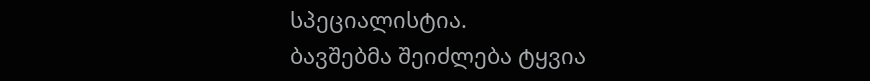სპეციალისტია.
ბავშებმა შეიძლება ტყვია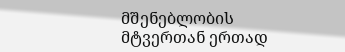მშენებლობის მტვერთან ერთად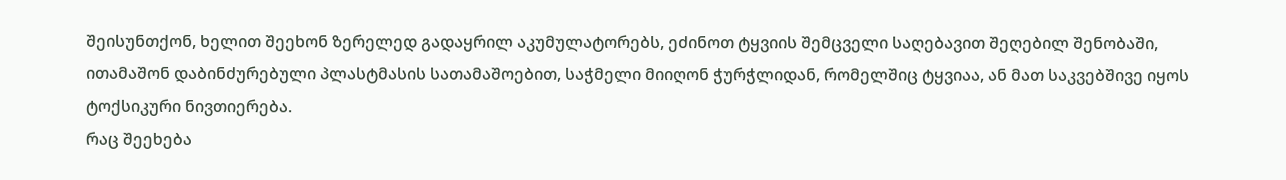შეისუნთქონ, ხელით შეეხონ ზერელედ გადაყრილ აკუმულატორებს, ეძინოთ ტყვიის შემცველი საღებავით შეღებილ შენობაში, ითამაშონ დაბინძურებული პლასტმასის სათამაშოებით, საჭმელი მიიღონ ჭურჭლიდან, რომელშიც ტყვიაა, ან მათ საკვებშივე იყოს ტოქსიკური ნივთიერება.
რაც შეეხება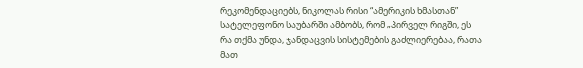რეკომენდაციებს, ნიკოლას რისი “ამერიკის ხმასთან” სატელეფონო საუბარში ამბობს, რომ „პირველ რიგში, ეს რა თქმა უნდა, ჯანდაცვის სისტემების გაძლიერებაა, რათა მათ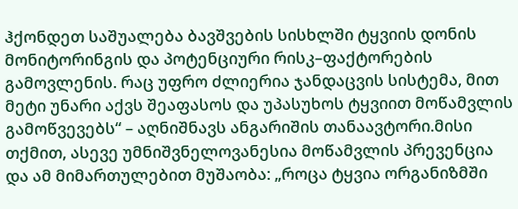ჰქონდეთ საშუალება ბავშვების სისხლში ტყვიის დონის მონიტორინგის და პოტენციური რისკ–ფაქტორების გამოვლენის. რაც უფრო ძლიერია ჯანდაცვის სისტემა, მით მეტი უნარი აქვს შეაფასოს და უპასუხოს ტყვიით მოწამვლის გამოწვევებს“ – აღნიშნავს ანგარიშის თანაავტორი.მისი თქმით, ასევე უმნიშვნელოვანესია მოწამვლის პრევენცია და ამ მიმართულებით მუშაობა: „როცა ტყვია ორგანიზმში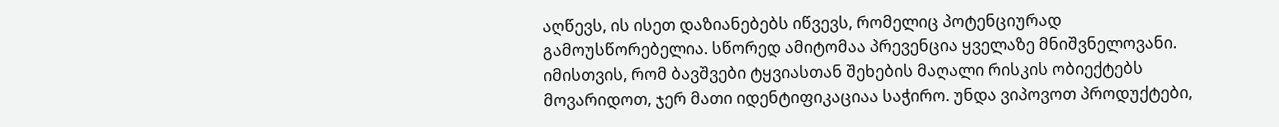აღწევს, ის ისეთ დაზიანებებს იწვევს, რომელიც პოტენციურად გამოუსწორებელია. სწორედ ამიტომაა პრევენცია ყველაზე მნიშვნელოვანი. იმისთვის, რომ ბავშვები ტყვიასთან შეხების მაღალი რისკის ობიექტებს მოვარიდოთ, ჯერ მათი იდენტიფიკაციაა საჭირო. უნდა ვიპოვოთ პროდუქტები,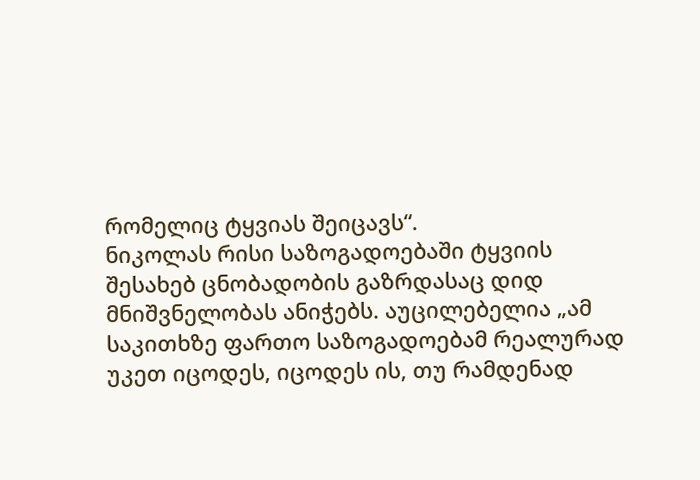რომელიც ტყვიას შეიცავს“.
ნიკოლას რისი საზოგადოებაში ტყვიის შესახებ ცნობადობის გაზრდასაც დიდ მნიშვნელობას ანიჭებს. აუცილებელია „ამ საკითხზე ფართო საზოგადოებამ რეალურად უკეთ იცოდეს, იცოდეს ის, თუ რამდენად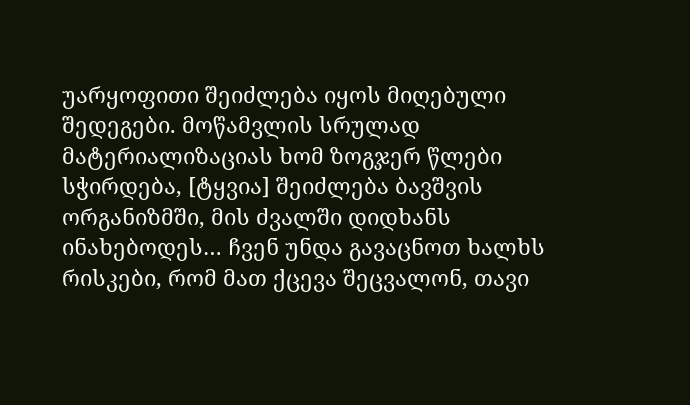უარყოფითი შეიძლება იყოს მიღებული შედეგები. მოწამვლის სრულად მატერიალიზაციას ხომ ზოგჯერ წლები სჭირდება, [ტყვია] შეიძლება ბავშვის ორგანიზმში, მის ძვალში დიდხანს ინახებოდეს… ჩვენ უნდა გავაცნოთ ხალხს რისკები, რომ მათ ქცევა შეცვალონ, თავი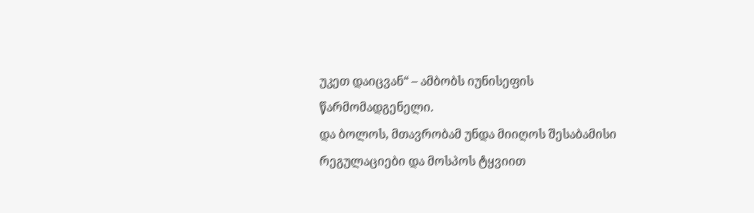უკეთ დაიცვან“ – ამბობს იუნისეფის წარმომადგენელი.
და ბოლოს, მთავრობამ უნდა მიიღოს შესაბამისი რეგულაციები და მოსპოს ტყვიით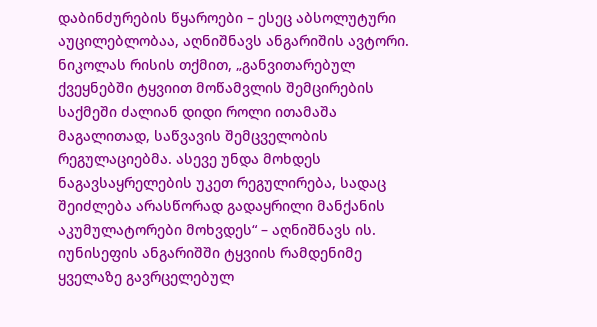დაბინძურების წყაროები – ესეც აბსოლუტური აუცილებლობაა, აღნიშნავს ანგარიშის ავტორი. ნიკოლას რისის თქმით, „განვითარებულ ქვეყნებში ტყვიით მოწამვლის შემცირების საქმეში ძალიან დიდი როლი ითამაშა მაგალითად, საწვავის შემცველობის რეგულაციებმა. ასევე უნდა მოხდეს ნაგავსაყრელების უკეთ რეგულირება, სადაც შეიძლება არასწორად გადაყრილი მანქანის აკუმულატორები მოხვდეს“ – აღნიშნავს ის.
იუნისეფის ანგარიშში ტყვიის რამდენიმე ყველაზე გავრცელებულ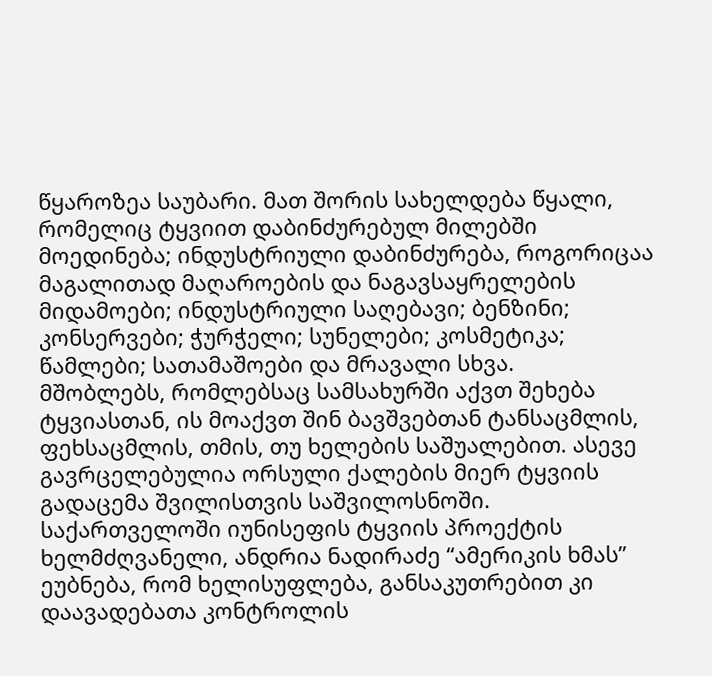წყაროზეა საუბარი. მათ შორის სახელდება წყალი, რომელიც ტყვიით დაბინძურებულ მილებში მოედინება; ინდუსტრიული დაბინძურება, როგორიცაა მაგალითად მაღაროების და ნაგავსაყრელების მიდამოები; ინდუსტრიული საღებავი; ბენზინი; კონსერვები; ჭურჭელი; სუნელები; კოსმეტიკა; წამლები; სათამაშოები და მრავალი სხვა.
მშობლებს, რომლებსაც სამსახურში აქვთ შეხება ტყვიასთან, ის მოაქვთ შინ ბავშვებთან ტანსაცმლის, ფეხსაცმლის, თმის, თუ ხელების საშუალებით. ასევე გავრცელებულია ორსული ქალების მიერ ტყვიის გადაცემა შვილისთვის საშვილოსნოში.
საქართველოში იუნისეფის ტყვიის პროექტის ხელმძღვანელი, ანდრია ნადირაძე “ამერიკის ხმას” ეუბნება, რომ ხელისუფლება, განსაკუთრებით კი დაავადებათა კონტროლის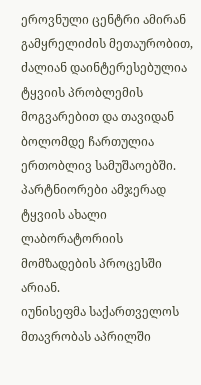ეროვნული ცენტრი ამირან გამყრელიძის მეთაურობით, ძალიან დაინტერესებულია ტყვიის პრობლემის მოგვარებით და თავიდან ბოლომდე ჩართულია ერთობლივ სამუშაოებში. პარტნიორები ამჯერად ტყვიის ახალი ლაბორატორიის მომზადების პროცესში არიან.
იუნისეფმა საქართველოს მთავრობას აპრილში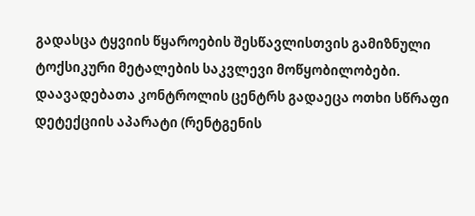გადასცა ტყვიის წყაროების შესწავლისთვის გამიზნული ტოქსიკური მეტალების საკვლევი მოწყობილობები. დაავადებათა კონტროლის ცენტრს გადაეცა ოთხი სწრაფი დეტექციის აპარატი (რენტგენის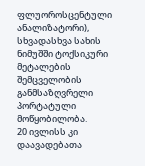ფლუოროსცენტული ანალიზატორი), სხვადასხვა სახის ნიმუშში ტოქსიკური მეტალების შემცველობის განმსაზღვრელი პორტატული მოწყობილობა.
20 ივლისს კი დაავადებათა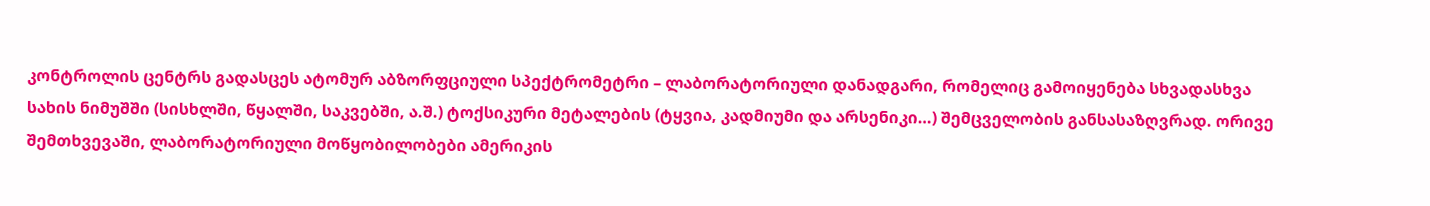კონტროლის ცენტრს გადასცეს ატომურ აბზორფციული სპექტრომეტრი – ლაბორატორიული დანადგარი, რომელიც გამოიყენება სხვადასხვა სახის ნიმუშში (სისხლში, წყალში, საკვებში, ა.შ.) ტოქსიკური მეტალების (ტყვია, კადმიუმი და არსენიკი…) შემცველობის განსასაზღვრად. ორივე შემთხვევაში, ლაბორატორიული მოწყობილობები ამერიკის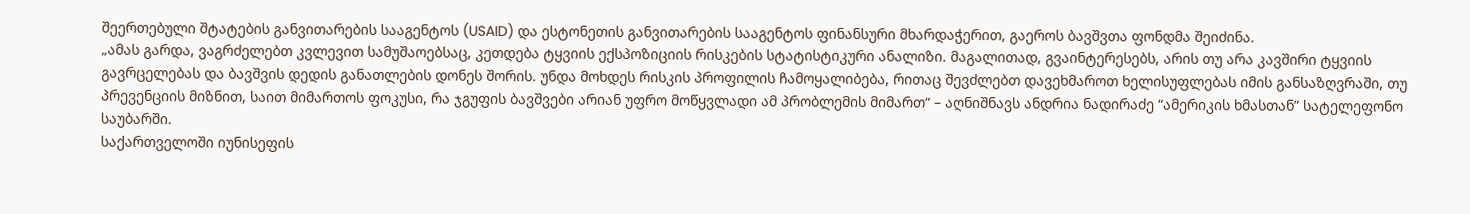შეერთებული შტატების განვითარების სააგენტოს (USAID) და ესტონეთის განვითარების სააგენტოს ფინანსური მხარდაჭერით, გაეროს ბავშვთა ფონდმა შეიძინა.
„ამას გარდა, ვაგრძელებთ კვლევით სამუშაოებსაც, კეთდება ტყვიის ექსპოზიციის რისკების სტატისტიკური ანალიზი. მაგალითად, გვაინტერესებს, არის თუ არა კავშირი ტყვიის გავრცელებას და ბავშვის დედის განათლების დონეს შორის. უნდა მოხდეს რისკის პროფილის ჩამოყალიბება, რითაც შევძლებთ დავეხმაროთ ხელისუფლებას იმის განსაზღვრაში, თუ პრევენციის მიზნით, საით მიმართოს ფოკუსი, რა ჯგუფის ბავშვები არიან უფრო მოწყვლადი ამ პრობლემის მიმართ“ – აღნიშნავს ანდრია ნადირაძე “ამერიკის ხმასთან” სატელეფონო საუბარში.
საქართველოში იუნისეფის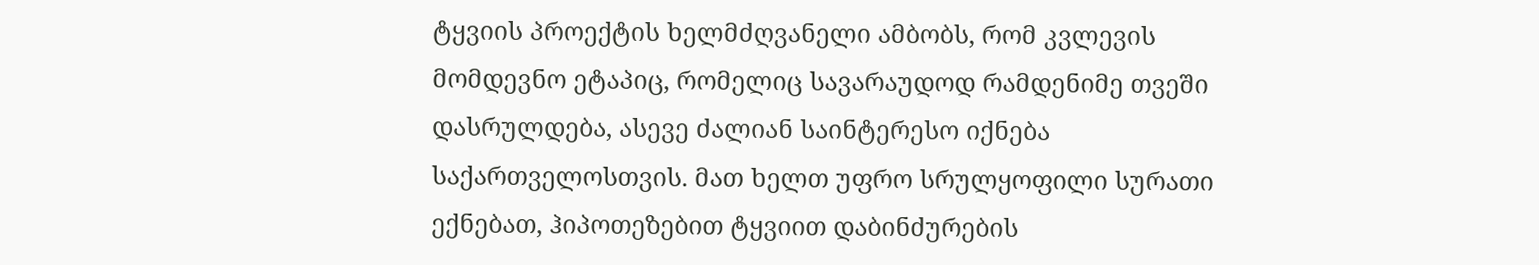ტყვიის პროექტის ხელმძღვანელი ამბობს, რომ კვლევის მომდევნო ეტაპიც, რომელიც სავარაუდოდ რამდენიმე თვეში დასრულდება, ასევე ძალიან საინტერესო იქნება საქართველოსთვის. მათ ხელთ უფრო სრულყოფილი სურათი ექნებათ, ჰიპოთეზებით ტყვიით დაბინძურების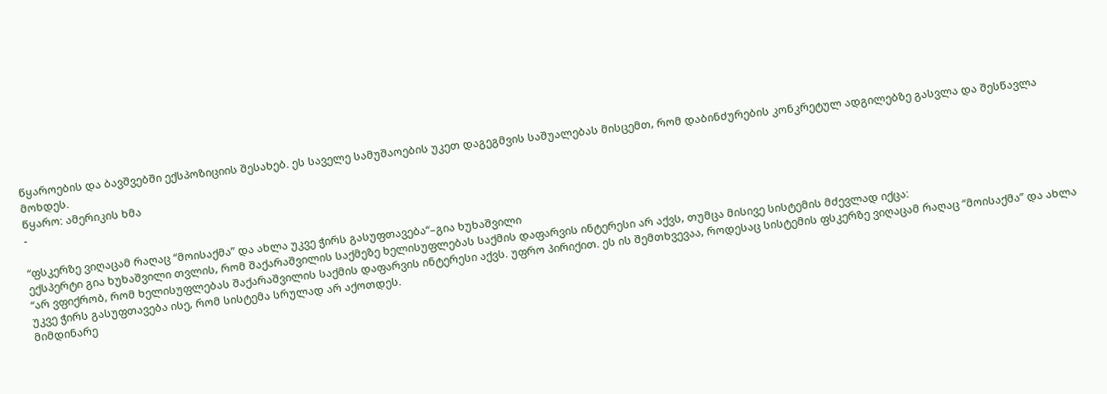წყაროების და ბავშვებში ექსპოზიციის შესახებ. ეს საველე სამუშაოების უკეთ დაგეგმვის საშუალებას მისცემთ, რომ დაბინძურების კონკრეტულ ადგილებზე გასვლა და შესწავლა მოხდეს.
წყარო: ამერიკის ხმა
-

“ფსკერზე ვიღაცამ რაღაც “მოისაქმა” და ახლა უკვე ჭირს გასუფთავება“–გია ხუხაშვილი
ექსპერტი გია ხუხაშვილი თვლის, რომ შაქარაშვილის საქმეზე ხელისუფლებას საქმის დაფარვის ინტერესი არ აქვს, თუმცა მისივე სისტემის მძევლად იქცა:
“არ ვფიქრობ, რომ ხელისუფლებას შაქარაშვილის საქმის დაფარვის ინტერესი აქვს. უფრო პირიქით. ეს ის შემთხვევაა, როდესაც სისტემის ფსკერზე ვიღაცამ რაღაც “მოისაქმა” და ახლა უკვე ჭირს გასუფთავება ისე, რომ სისტემა სრულად არ აქოთდეს.
მიმდინარე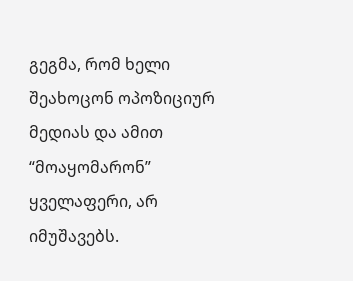გეგმა, რომ ხელი შეახოცონ ოპოზიციურ მედიას და ამით “მოაყომარონ” ყველაფერი, არ იმუშავებს.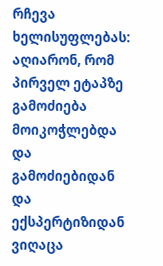რჩევა ხელისუფლებას: აღიარონ, რომ პირველ ეტაპზე გამოძიება მოიკოჭლებდა და გამოძიებიდან და ექსპერტიზიდან ვიღაცა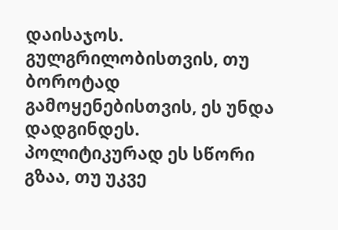დაისაჯოს. გულგრილობისთვის, თუ ბოროტად გამოყენებისთვის, ეს უნდა დადგინდეს.
პოლიტიკურად ეს სწორი გზაა, თუ უკვე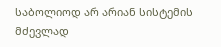საბოლიოდ არ არიან სისტემის მძევლად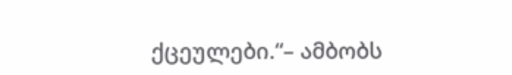ქცეულები.“– ამბობს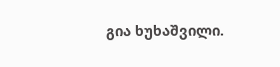გია ხუხაშვილი.